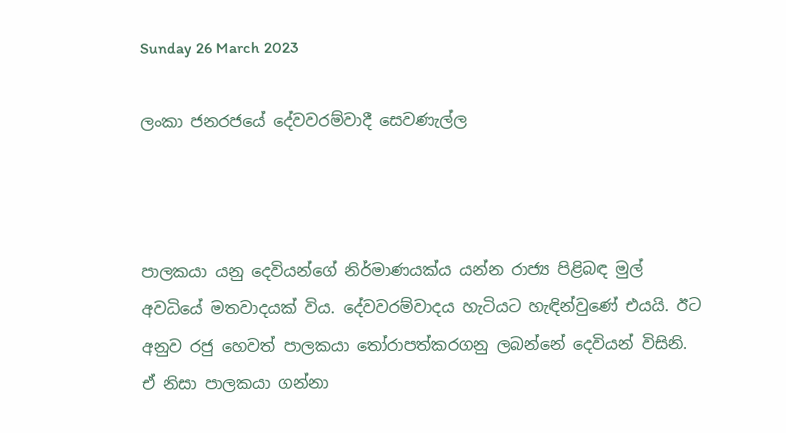Sunday 26 March 2023

ලංකා ජනරජයේ දේවවරම්වාදී සෙවණැල්ල



පාලකයා යනු දෙවියන්ගේ නිර්මාණයක්ය යන්න රාජ්‍ය පිළිබඳ මුල් අවධියේ මතවාදයක් විය. දේවවරම්වාදය හැටියට හැඳින්වුණේ එයයි. ඊට අනුව රජු හෙවත් පාලකයා තෝරාපත්කරගනු ලබන්නේ දෙවියන් විසිනි. ඒ නිසා පාලකයා ගන්නා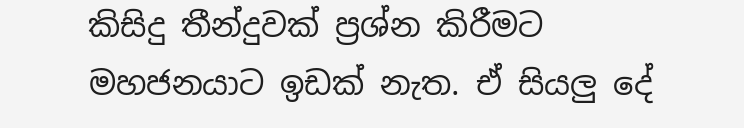කිසිදු තීන්දුවක් ප්‍රශ්න කිරීමට මහජනයාට ඉඩක් නැත. ඒ සියලු දේ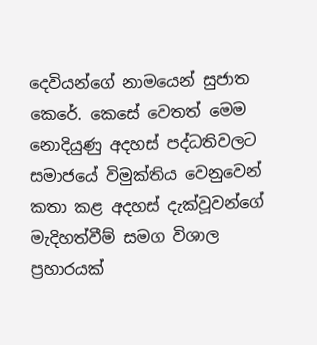දෙවියන්ගේ නාමයෙන් සුජාත කෙරේ. කෙසේ වෙතත් මෙම නොදියුණු අදහස් පද්ධතිවලට සමාජයේ විමුක්තිය වෙනුවෙන් කතා කළ අදහස් දැක්වූවන්ගේ මැදිහත්වීම් සමග විශාල ප්‍රහාරයක්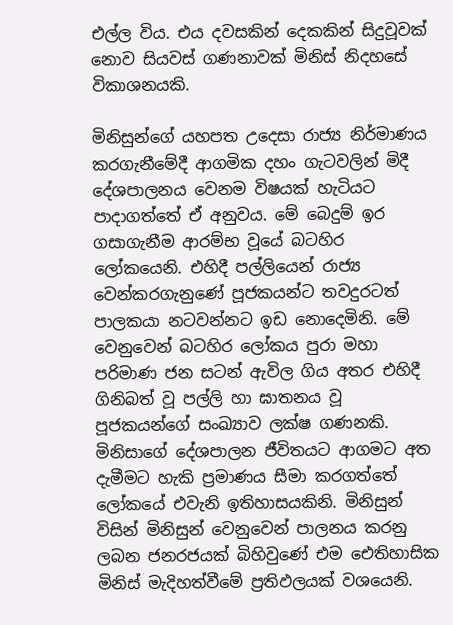එල්ල විය. එය දවසකින් දෙකකින් සිදුවූවක් නොව සියවස් ගණනාවක් මිනිස් නිදහසේ විකාශනයකි.

මිනිසුන්ගේ යහපත උදෙසා රාජ්‍ය නිර්මාණය කරගැනීමේදී ආගමික දහං ගැටවලින් මිදී දේශපාලනය වෙනම විෂයක් හැටියට පාදාගත්තේ ඒ අනුවය. මේ බෙදුම් ඉර ගසාගැනීම ආරම්භ වූයේ බටහිර ලෝකයෙනි. එහිදී පල්ලියෙන් රාජ්‍ය වෙන්කරගැනුණේ පූජකයන්ට තවදුරටත් පාලකයා නටවන්නට ඉඩ නොදෙමිනි. මේ වෙනුවෙන් බටහිර ලෝකය පුරා මහා පරිමාණ ජන සටන් ඇවිල ගිය අතර එහිදී ගිනිබත් වූ පල්ලි හා ඝාතනය වූ පූජකයන්ගේ සංඛ්‍යාව ලක්ෂ ගණනකි. මිනිසාගේ දේශපාලන ජීවිතයට ආගමට අත දැමීමට හැකි ප්‍රමාණය සීමා කරගත්තේ ලෝකයේ එවැනි ඉතිහාසයකිනි. මිනිසුන් විසින් මිනිසුන් වෙනුවෙන් පාලනය කරනු ලබන ජනරජයක් බිහිවුණේ එම ඓතිහාසික මිනිස් මැදිහත්වීමේ ප්‍රතිඵලයක් වශයෙනි.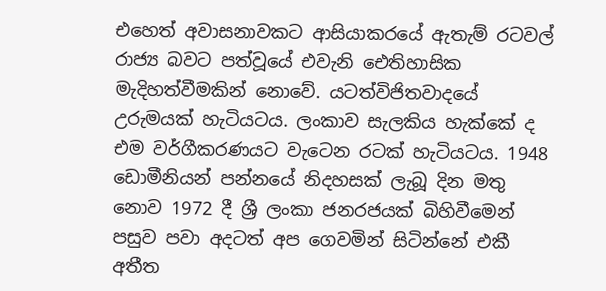එහෙත් අවාසනාවකට ආසියාකරයේ ඇතැම් රටවල් රාජ්‍ය බවට පත්වූයේ එවැනි ඓතිහාසික මැදිහත්වීමකින් නොවේ. යටත්විජිතවාදයේ උරුමයක් හැටියටය. ලංකාව සැලකිය හැක්කේ ද එම වර්ගීකරණයට වැටෙන රටක් හැටියටය. 1948 ඩොමීනියන් පන්නයේ නිදහසක් ලැබූ දින මතු නොව 1972 දී ශ්‍රී ලංකා ජනරජයක් බිහිවීමෙන් පසුව පවා අදටත් අප ගෙවමින් සිටින්නේ එකී අතීත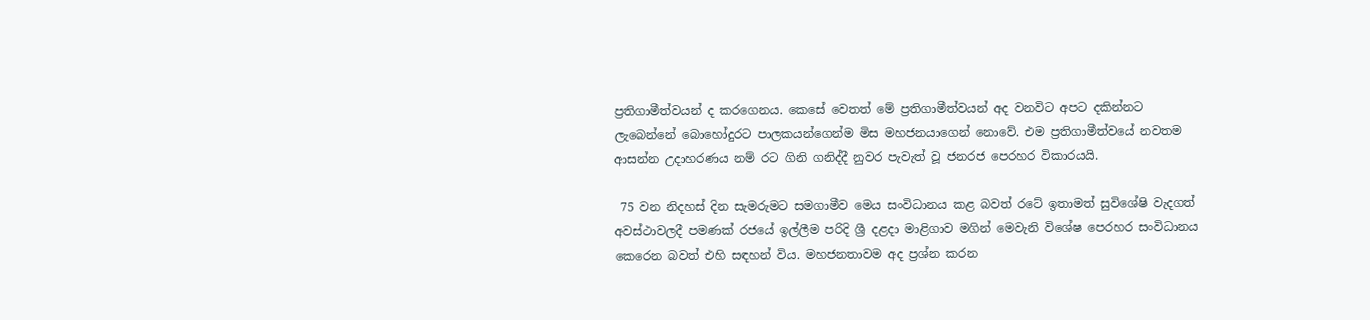ප්‍රතිගාමීත්වයන් ද කරගෙනය. කෙසේ වෙතත් මේ ප්‍රතිගාමීත්වයන් අද වනවිට අපට දකින්නට ලැබෙන්නේ බොහෝදුරට පාලකයන්ගෙන්ම මිස මහජනයාගෙන් නොවේ. එම ප්‍රතිගාමීත්වයේ නවතම ආසන්න උදාහරණය නම් රට ගිනි ගනිද්දී නුවර පැවැත් වූ ජනරජ පෙරහර විකාරයයි.

 75 වන නිදහස් දින සැමරුමට සමගාමීව මෙය සංවිධානය කළ බවත් රටේ ඉතාමත් සුවිශේෂි වැදගත් අවස්ථාවලදී පමණක් රජයේ ඉල්ලීම පරිදි ශ්‍රී දළදා මාළිගාව මගින් මෙවැනි විශේෂ පෙරහර සංවිධානය කෙරෙන බවත් එහි සඳහන් විය. මහජනතාවම අද ප්‍රශ්න කරන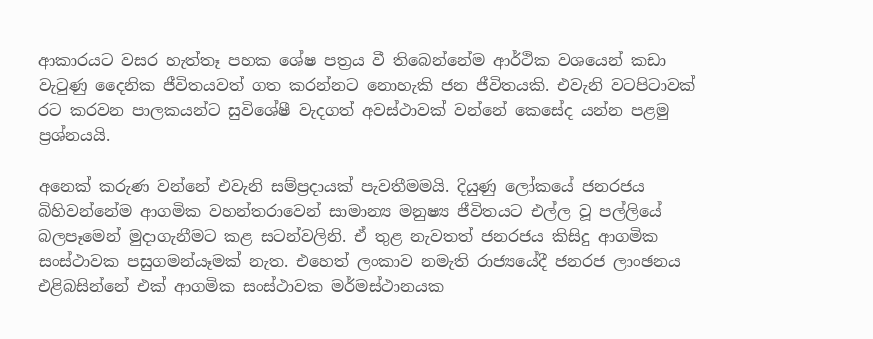ආකාරයට වසර හැත්තෑ පහක ශේෂ පත්‍රය වී තිබෙන්නේම ආර්ථික වශයෙන් කඩා වැටුණු දෛනික ජීවිතයවත් ගත කරන්නට නොහැකි ජන ජීවිතයකි. එවැනි වටපිටාවක් රට කරවන පාලකයන්ට සුවිශේෂී වැදගත් අවස්ථාවක් වන්නේ කෙසේද යන්න පළමු ප්‍රශ්නයයි.

අනෙක් කරුණ වන්නේ එවැනි සම්ප්‍රදායක් පැවතීමමයි. දියුණු ලෝකයේ ජනරජය බිහිවන්නේම ආගමික වහන්තරාවෙන් සාමාන්‍ය මනුෂ්‍ය ජීවිතයට එල්ල වූ පල්ලියේ බලපෑමෙන් මුදාගැනීමට කළ සටන්වලිනි. ඒ තුළ නැවතත් ජනරජය කිසිදු ආගමික සංස්ථාවක පසුගමන්යෑමක් නැත. එහෙත් ලංකාව නමැති රාජ්‍යයේදී ජනරජ ලාංඡනය එළිබසින්නේ එක් ආගමික සංස්ථාවක මර්මස්ථානයක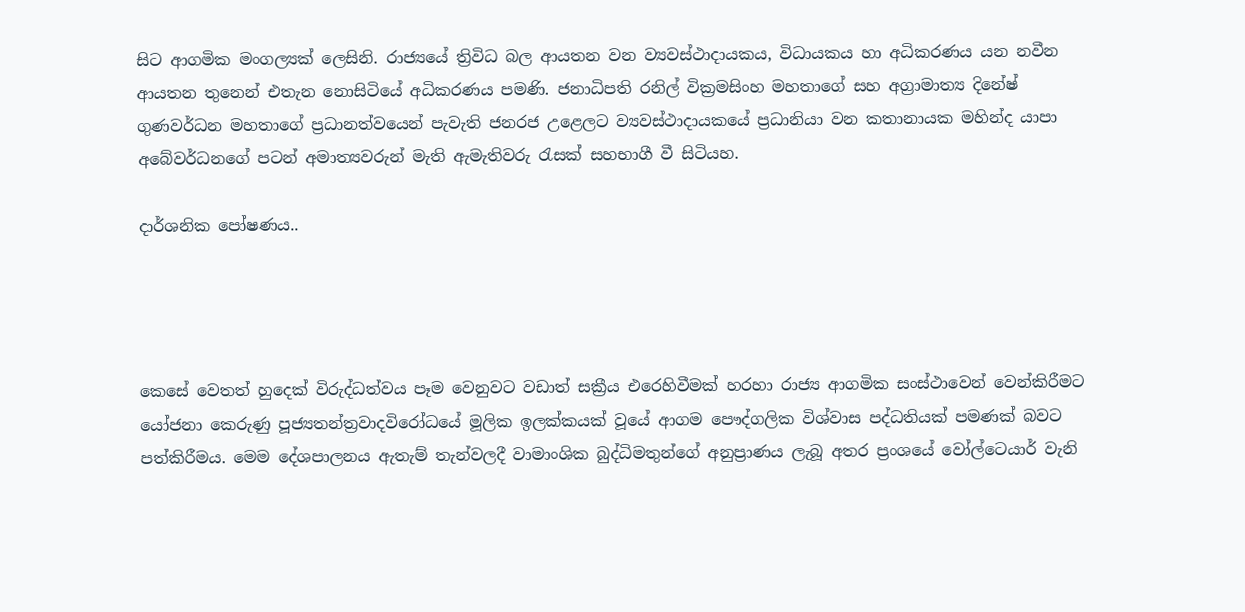සිට ආගමික මංගල්‍යක් ලෙසිනි. රාජ්‍යයේ ත්‍රිවිධ බල ආයතන වන ව්‍යවස්ථාදායකය, විධායකය හා අධිකරණය යන නවීන ආයතන තුනෙන් එතැන නොසිටියේ අධිකරණය පමණි. ජනාධිපති රනිල් වික්‍රමසිංහ මහතාගේ සහ අග්‍රාමාත්‍ය දිනේෂ් ගුණවර්ධන මහතාගේ ප්‍රධානත්වයෙන් පැවැති ජනරජ උළෙලට ව්‍යවස්ථාදායකයේ ප්‍රධානියා වන කතානායක මහින්ද යාපා අබේවර්ධනගේ පටන් අමාත්‍යවරුන් මැති ඇමැතිවරු රැසක් සහභාගී වී සිටියහ.

දාර්ශනික පෝෂණය..




කෙසේ වෙතත් හුදෙක් විරුද්ධත්වය පෑම වෙනුවට වඩාත් සක්‍රීය එරෙහිවීමක් හරහා රාජ්‍ය ආගමික සංස්ථාවෙන් වෙන්කිරීමට යෝජනා කෙරුණු පූජ්‍යතන්ත්‍රවාදවිරෝධයේ මූලික ඉලක්කයක් වූයේ ආගම පෞද්ගලික විශ්වාස පද්ධතියක් පමණක් බවට පත්කිරීමය. මෙම දේශපාලනය ඇතැම් තැන්වලදී වාමාංශික බුද්ධිමතුන්ගේ අනුප්‍රාණය ලැබූ අතර ප්‍රංශයේ වෝල්ටෙයාර් වැනි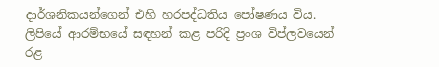දාර්ශනිකයන්ගෙන් එහි හරපද්ධතිය පෝෂණය විය. ලිපියේ ආරම්භයේ සඳහන් කළ පරිදි ප්‍රංශ විප්ලවයෙන් රළ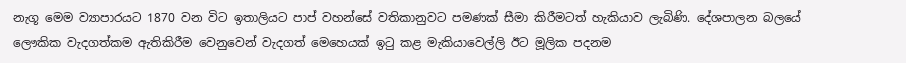නැගූ මෙම ව්‍යාපාරයට 1870 වන විට ඉතාලියට පාප් වහන්සේ වතිකානුවට පමණක් සීමා කිරීමටත් හැකියාව ලැබිණි. දේශපාලන බලයේ ලෞකික වැදගත්කම ඇතිකිරීම වෙනුවෙන් වැදගත් මෙහෙයක් ඉටු කළ මැකියාවෙල්ලි ඊට මූලික පදනම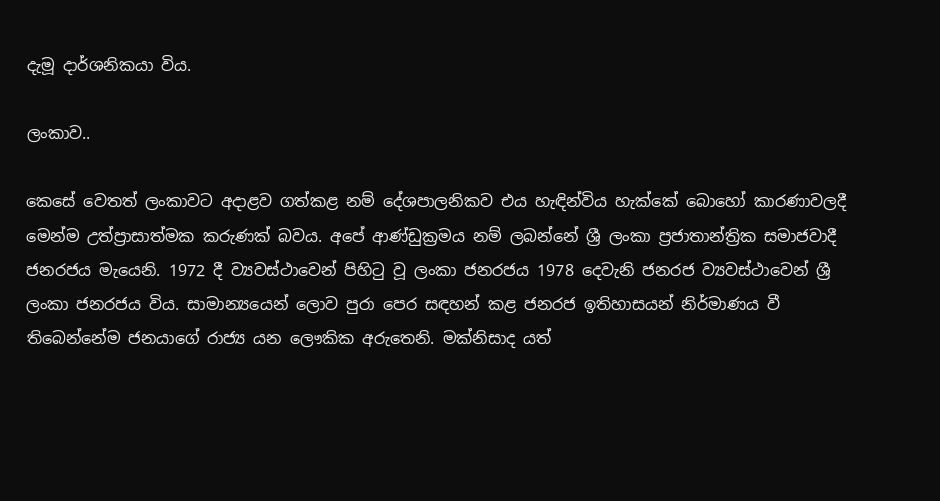දැමූ දාර්ශනිකයා විය.

ලංකාව..

කෙසේ වෙතත් ලංකාවට අදාළව ගත්කළ නම් දේශපාලනිකව එය හැඳින්විය හැක්කේ බොහෝ කාරණාවලදී මෙන්ම උත්ප්‍රාසාත්මක කරුණක් බවය. අපේ ආණ්ඩුක්‍රමය නම් ලබන්නේ ශ්‍රී ලංකා ප්‍රජාතාන්ත්‍රික සමාජවාදී ජනරජය මැයෙනි. 1972 දී ව්‍යවස්ථාවෙන් පිහිටු වූ ලංකා ජනරජය 1978 දෙවැනි ජනරජ ව්‍යවස්ථාවෙන් ශ්‍රී ලංකා ජනරජය විය. සාමාන්‍යයෙන් ලොව පුරා පෙර සඳහන් කළ ජනරජ ඉතිහාසයන් නිර්මාණය වී තිබෙන්නේම ජනයාගේ රාජ්‍ය යන ලෞකික අරුතෙනි. මක්නිසාද යත්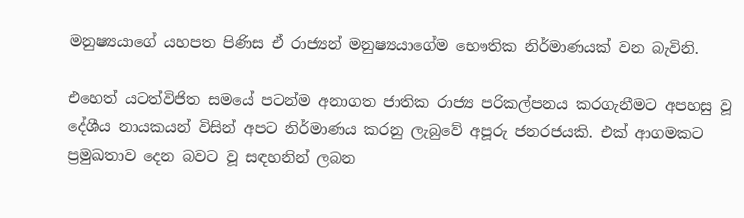මනුෂ්‍යයාගේ යහපත පිණිස ඒ රාජ්‍යන් මනුෂ්‍යයාගේම භෞතික නිර්මාණයක් වන බැවිනි.

එහෙත් යටත්විජිත සමයේ පටන්ම අනාගත ජාතික රාජ්‍ය පරිකල්පනය කරගැනීමට අපහසු වූ දේශීය නායකයන් විසින් අපට නිර්මාණය කරනු ලැබුවේ අපූරු ජනරජයකි. එක් ආගමකට ප්‍රමුඛතාව දෙන බවට වූ සඳහනින් ලබන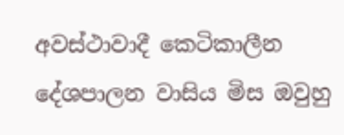අවස්ථාවාදී කෙටිකාලීන දේශපාලන වාසිය මිස ඔවුහු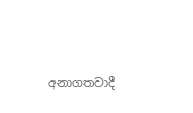අනාගතවාදී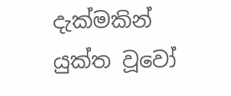දැක්මකින් යුක්ත වූවෝ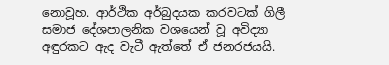නොවූහ. ආර්ථික අර්බුදයක කරවටක් ගිලී සමාජ දේශපාලනික වශයෙන් වූ අවිද්‍යා අඳුරකට ඇද වැටී ඇත්තේ ඒ ජනරජයයි.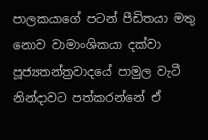පාලකයාගේ පටන් පීඩිතයා මතු නොව වාමාංශිකයා දක්වා පූජ්‍යතන්ත්‍රවාදයේ පාමුල වැටී නින්දාවට පත්කරන්නේ ඒ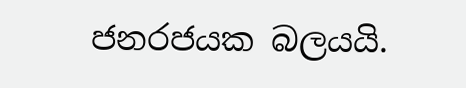ජනරජයක බලයයි.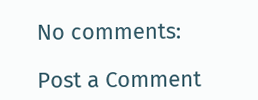No comments:

Post a Comment